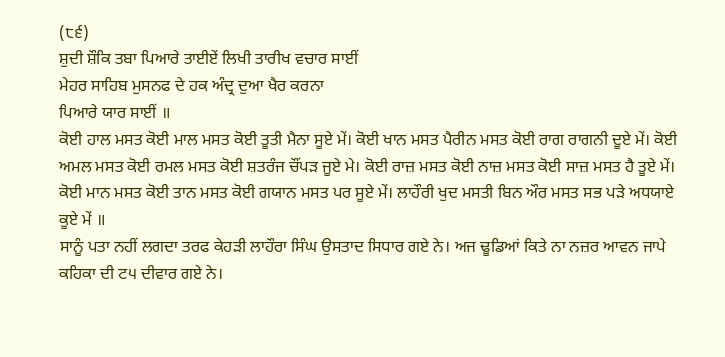(੮੬)
ਸ਼ੁਦੀ ਸ਼ੌਕਿ ਤਬਾ ਪਿਆਰੇ ਤਾਈਏਂ ਲਿਖੀ ਤਾਰੀਖ ਵਚਾਰ ਸਾਈਂ
ਮੇਹਰ ਸਾਹਿਬ ਮੁਸਨਫ ਦੇ ਹਕ ਅੰਦ੍ਰ ਦੁਆ ਖੈਰ ਕਰਨਾ
ਪਿਆਰੇ ਯਾਰ ਸਾਈਂ ॥
ਕੋਈ ਹਾਲ ਮਸਤ ਕੋਈ ਮਾਲ ਮਸਤ ਕੋਈ ਤੂਤੀ ਮੈਨਾ ਸੂਏ ਮੇਂ। ਕੋਈ ਖਾਨ ਮਸਤ ਪੈਰੀਨ ਮਸਤ ਕੋਈ ਰਾਗ ਰਾਗਨੀ ਦੂਏ ਮੇਂ। ਕੋਈ ਅਮਲ ਮਸਤ ਕੋਈ ਰਮਲ ਮਸਤ ਕੋਈ ਸ਼ਤਰੰਜ ਚੌਂਪੜ ਜੂਏ ਮੇ। ਕੋਈ ਰਾਜ਼ ਮਸਤ ਕੋਈ ਨਾਜ਼ ਮਸਤ ਕੋਈ ਸਾਜ਼ ਮਸਤ ਹੈ ਤੂਏ ਮੇਂ। ਕੋਈ ਮਾਨ ਮਸਤ ਕੋਈ ਤਾਨ ਮਸਤ ਕੋਈ ਗਯਾਨ ਮਸਤ ਪਰ ਸੂਏ ਮੇਂ। ਲਾਹੌਰੀ ਖੁਦ ਮਸਤੀ ਬਿਨ ਔਰ ਮਸਤ ਸਭ ਪੜੇ ਅਧਯਾਏ ਕੂਏ ਮੇਂ ॥
ਸਾਨੂੰ ਪਤਾ ਨਹੀਂ ਲਗਦਾ ਤਰਫ ਕੇਹੜੀ ਲਾਹੌਰਾ ਸਿੰਘ ਉਸਤਾਦ ਸਿਧਾਰ ਗਏ ਨੇ। ਅਜ ਢੂਡਿਆਂ ਕਿਤੇ ਨਾ ਨਜ਼ਰ ਆਵਨ ਜਾਪੇ ਕਹਿਕਾ ਦੀ ਟ੫ ਦੀਵਾਰ ਗਏ ਨੇ।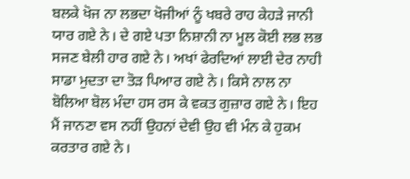ਬਲਕੇ ਖੋਜ ਨਾ ਲਭਦਾ ਖੋਜੀਆਂ ਨੂੰ ਖਬਰੇ ਰਾਹ ਕੇਹੜੇ ਜਾਨੀ ਯਾਰ ਗਏ ਨੇ। ਦੇ ਗਏ ਪਤਾ ਨਿਸ਼ਾਨੀ ਨਾ ਮੂਲ ਕੋਈ ਲਭ ਲਭ ਸਜਣ ਬੇਲੀ ਹਾਰ ਗਏ ਨੇ। ਅਖਾਂ ਫੇਰਦਿਆਂ ਲਾਈ ਦੇਰ ਨਾਹੀ ਸਾਡਾ ਮੁਦਤਾ ਦਾ ਤੋੜ ਪਿਆਰ ਗਏ ਨੇ। ਕਿਸੇ ਨਾਲ ਨਾ ਬੋਲਿਆ ਬੋਲ ਮੰਦਾ ਹਸ ਰਸ ਕੇ ਵਕਤ ਗੁਜ਼ਾਰ ਗਏ ਨੇ। ਇਹ ਮੈਂ ਜਾਨਣਾ ਵਸ ਨਹੀਂ ਉਹਨਾਂ ਦੇਵੀ ਉਹ ਵੀ ਮੰਨ ਕੇ ਹੁਕਮ ਕਰਤਾਰ ਗਏ ਨੇ।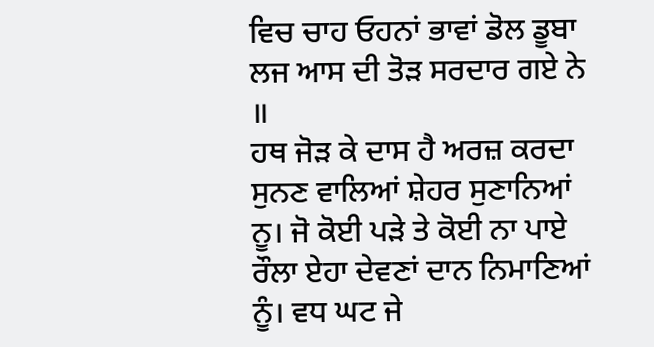ਵਿਚ ਚਾਹ ਓਹਨਾਂ ਭਾਵਾਂ ਡੋਲ ਡੂਬਾ ਲਜ ਆਸ ਦੀ ਤੋੜ ਸਰਦਾਰ ਗਏ ਨੇ ॥
ਹਥ ਜੋੜ ਕੇ ਦਾਸ ਹੈ ਅਰਜ਼ ਕਰਦਾ ਸੁਨਣ ਵਾਲਿਆਂ ਸ਼ੇਹਰ ਸੁਣਾਨਿਆਂ ਨੂ। ਜੋ ਕੋਈ ਪੜੇ ਤੇ ਕੋਈ ਨਾ ਪਾਏ ਰੌਲਾ ਏਹਾ ਦੇਵਣਾਂ ਦਾਨ ਨਿਮਾਣਿਆਂ ਨੂੰ। ਵਧ ਘਟ ਜੇ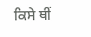ਕਿਸੇ ਥੀਂ